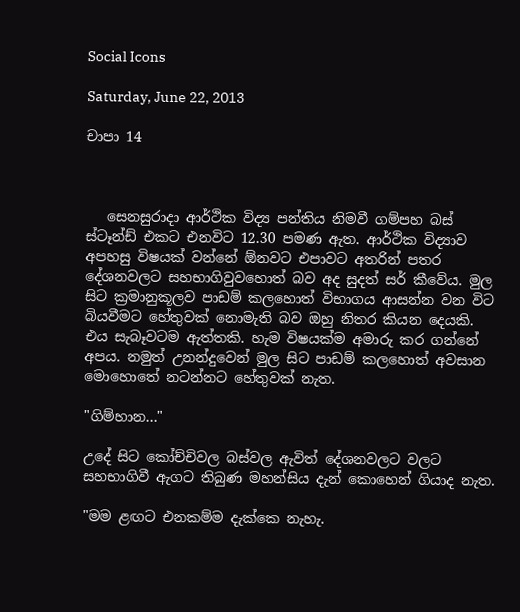Social Icons

Saturday, June 22, 2013

චාපා 14



   සෙනසුරාදා ආර්ථික විද්‍ය පන්තිය නිමවී ගම්පහ බස් ස්ටෑන්ඩ් එකට එනවිට 12.30 පමණ ඇත. ආර්ථික විද්‍යාව අපහසු විෂයක් වන්නේ ඕනවට එපාවට අතරින් පතර දේශනවලට සහභාගිවුවහොත් බව අද සුදත් සර් කීවේය. මුල සිට ක්‍රමානුකූලව පාඩම් කලහොත් විභාගය ආසන්න වන විට බියවීමට හේතුවක් නොමැති බව ඔහු නිතර කියන දෙයකි. එය සැබෑවටම ඇත්තකි. හැම විෂයක්ම අමාරු කර ගන්නේ අපය. නමුත් උනන්දුවෙන් මුල සිට පාඩම් කලහොත් අවසාන මොහොතේ නටන්නට හේතුවක් නැත.

"ගිම්හාන..."

උදේ සිට කෝච්චිවල බස්වල ඇවිත් දේශනවලට වලට සහභාගිවී ඇගට තිබුණ මහන්සිය දැන් කොහෙන් ගියාද නැත.

"මම ළඟට එනකම්ම දැක්කෙ නැහැ.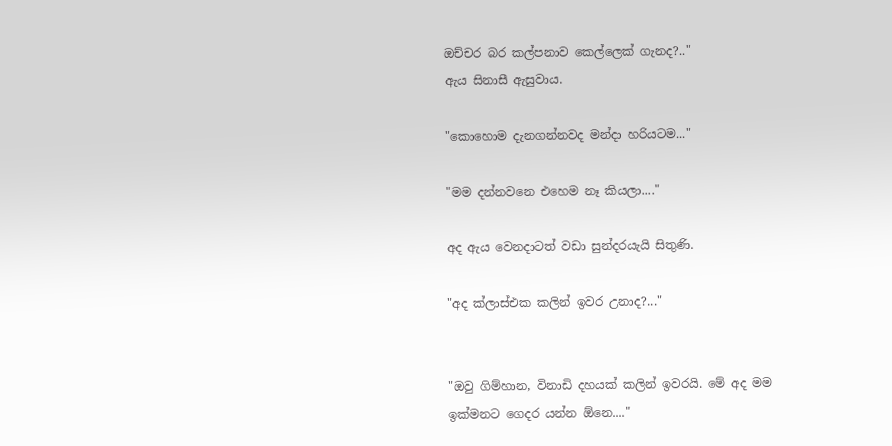ඔච්චර බර කල්පනාව කෙල්ලෙක් ගැනද?.."
ඇය සිනාසී ඇසුවාය.

"කොහොම දැනගන්නවද මන්දා හරියටම..."

"මම දන්නවනෙ එහෙම නෑ කියලා...."

අද ඇය වෙනදාටත් වඩා සුන්දරයැයි සිතුණි.

"අද ක්ලාස්එක කලින් ඉවර උනාද?..."


"ඔවු ගිම්හාන, විනාඩි දහයක් කලින් ඉවරයි. මේ අද මම ඉක්මනට ගෙදර යන්න ඕනෙ...."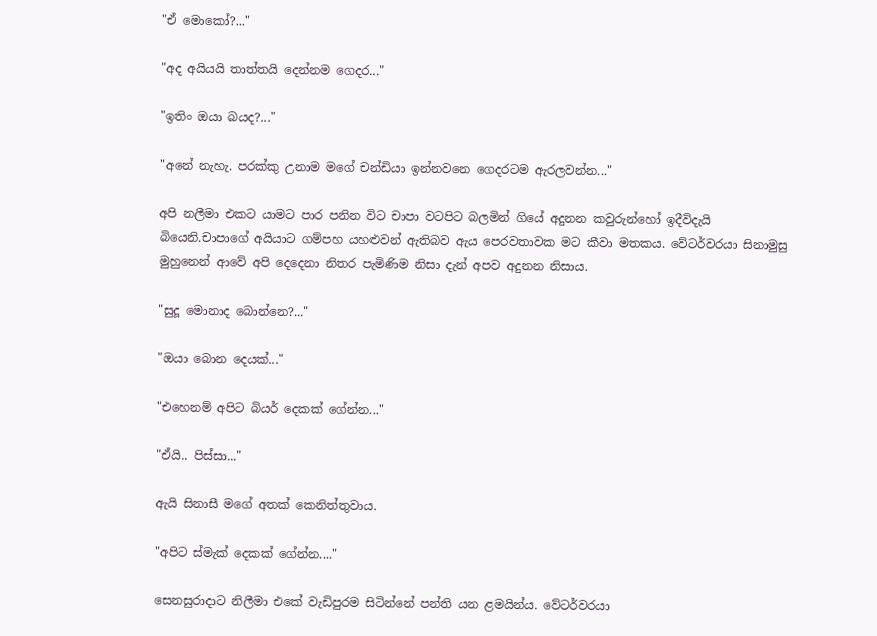"ඒ මොකෝ?..."

"අද අයියයි තාත්තයි දෙන්නම ගෙදර..."

"ඉතිං ඔයා බයද?..."

"අනේ නැහැ. පරක්කු උනාම මගේ චන්ඩියා ඉන්නවනෙ ගෙදරටම ඇරලවන්න..."

අපි නලීමා එකට යාමට පාර පනින විට චාපා වටපිට බලමින් ගියේ අදුනන කවුරුන්හෝ ඉදීවිදැයි බියෙනි.චාපාගේ අයියාට ගම්පහ යහළුවන් ඇතිබව ඇය පෙරවතාවක මට කීවා මතකය. වේටර්වරයා සිනාමුසු මුහුනෙන් ආවේ අපි දෙදෙනා නිතර පැමිණිම නිසා දැන් අපව අදුනන නිසාය.

"සුදූ මොනාද බොන්නෙ?..."

"ඔයා බොන දෙයක්..."

"එහෙනම් අපිට බියර් දෙකක් ගේන්න..."

"ඒයි.. පිස්සා..."

ඇයි සිනාසී මගේ අතක් කෙනිත්තුවාය.

"අපිට ස්මැක් දෙකක් ගේන්න...."

සෙනසුරාදාට නිලීමා එකේ වැඩිපුරම සිටින්නේ පන්ති යන ළමයින්ය. වේටර්වරයා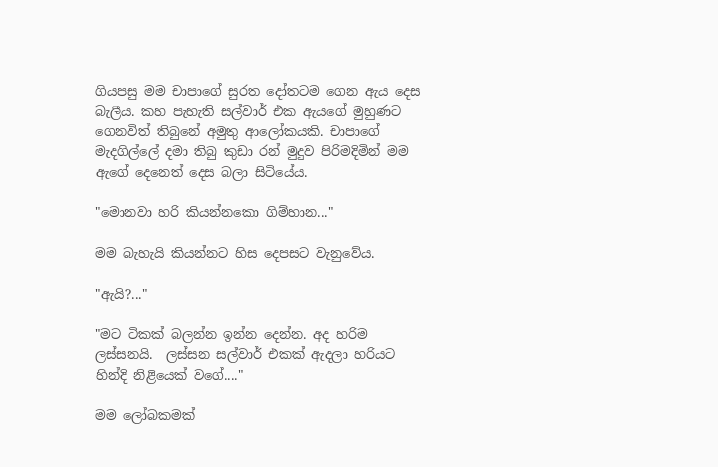ගියපසු මම චාපාගේ සුරත දෝතටම ගෙන ඇය දෙස බැලීය. කහ පැහැති සල්වාර් එක ඇයගේ මුහුණට ගෙනවිත් තිබුනේ අමුතු ආලෝකයකි. චාපාගේ මැදගිල්ලේ දමා තිබු කුඩා රන් මුදුව පිරිමදිමින් මම ඇගේ දෙනෙත් දෙස බලා සිටියේය.

"මොනවා හරි කියන්නකො ගිම්හාන..."

මම බැහැයි කියන්නට හිස දෙපසට වැනුවේය.

"ඇයි?..."

"මට ටිකක් බලන්න ඉන්න දෙන්න. අද හරිම ලස්සනයි.  ලස්සන සල්වාර් එකක් ඇදලා හරියට හින්දි නිළියෙක් වගේ...."

මම ලෝබකමක්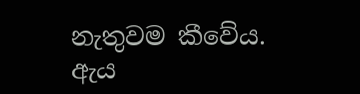නැතුවම කීවේය. ඇය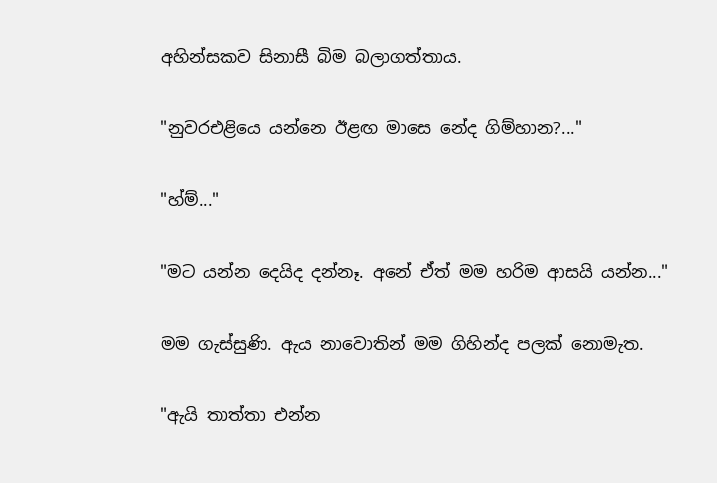අහින්සකව සිනාසී බිම බලාගත්තාය.

"නුවරඑළියෙ යන්නෙ ඊළඟ මාසෙ නේද ගිම්හාන?..."

"හ්ම්..."

"මට යන්න දෙයිද දන්නෑ. අනේ ඒත් මම හරිම ආසයි යන්න..."

මම ගැස්සුණි. ඇය නාවොතින් මම ගිහින්ද පලක් නොමැත.

"ඇයි තාත්තා එන්න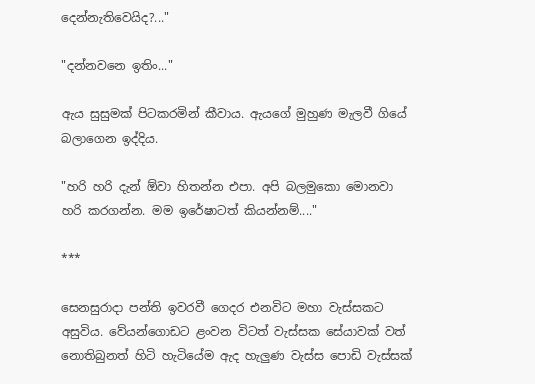දෙන්නැතිවෙයිද?..."

"දන්නවනෙ ඉතිං..."

ඇය සුසුමක් පිටකරමින් කීවාය. ඇයගේ මුහුණ මැලවී ගියේ බලාගෙන ඉද්දිය.

"හරි හරි දැන් ඕවා හිතන්න එපා. අපි බලමුකො මොනවා හරි කරගන්න. මම ඉරේෂාටත් කියන්නම්...."

***

සෙනසුරාදා පන්ති ඉවරවී ගෙදර එනවිට මහා වැස්සකට අසුවිය. වේයන්ගොඩට ළංවන විටත් වැස්සක සේයාවක් වත් නොතිබුනත් හිටි හැටියේම ඇද හැලුණ වැස්ස පොඩි වැස්සක්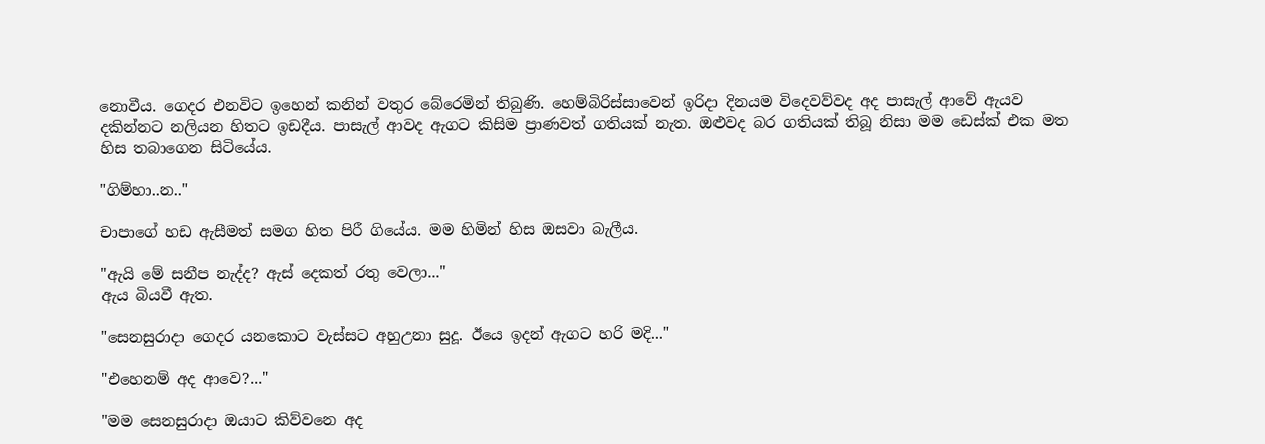නොවීය. ගෙදර එනවිට ඉහෙන් කනින් වතුර බේරෙමින් තිබුණි. හෙම්බිරිස්සාවෙන් ඉරිදා දිනයම විදෙවව්වද අද පාසැල් ආවේ ඇයව දකින්නට නලියන හිතට ඉඩදීය. පාසැල් ආවද ඇගට කිසිම ප්‍රාණවත් ගතියක් නැත. ඔළුවද බර ගතියක් තිබූ නිසා මම ඩෙස්ක් එක මත හිස තබාගෙන සිටියේය.

"ගිම්හා..න.."

චාපාගේ හඩ ඇසීමත් සමග හිත පිරී ගියේය. මම හිමින් හිස ඔසවා බැලීය.

"ඇයි මේ සනීප නැද්ද? ඇස් දෙකත් රතු වෙලා..."
ඇය බියවී ඇත.

"සෙනසුරාදා ගෙදර යනකොට වැස්සට අහුඋනා සුදූ. ඊයෙ ඉදන් ඇගට හරි මදි..."

"එහෙනම් අද ආවෙ?..."

"මම සෙනසුරාදා ඔයාට කිව්වනෙ අද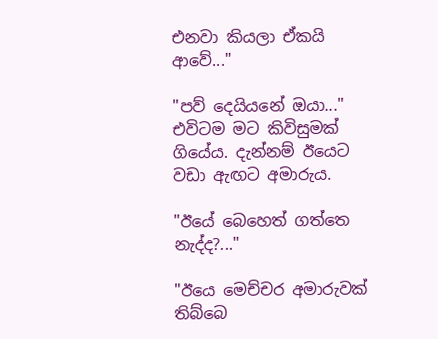එනවා කියලා ඒකයි ආවේ..."

"පව් දෙයියනේ ඔයා..."
එවිටම මට කිවිසුමක් ගියේය. දැන්නම් ඊයෙට වඩා ඇඟට අමාරුය.

"ඊයේ බෙහෙත් ගත්තෙ නැද්ද?..."

"ඊයෙ මෙච්චර අමාරුවක් තිබ්බෙ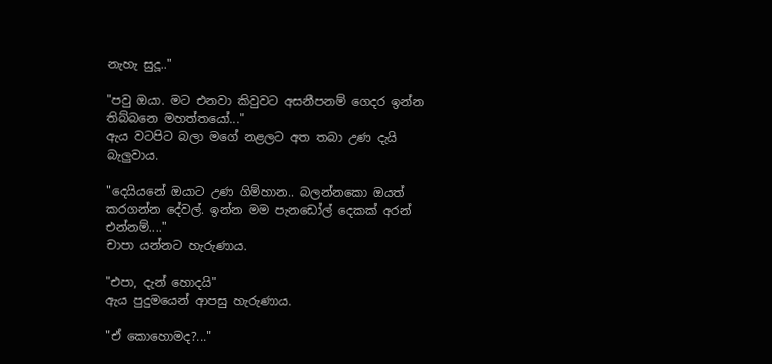නැහැ සුදූ.."

"පවු ඔයා. මට එනවා කිවුවට අසනීපනම් ගෙදර ඉන්න තිබ්බනෙ මහත්තයෝ..."
ඇය වටපිට බලා මගේ නළලට අත තබා උණ දැයි බැලුවාය.

"දෙයියනේ ඔයාට උණ ගිම්හාන.. බලන්නකො ඔයත් කරගන්න දේවල්. ඉන්න මම පැනඩෝල් දෙකක් අරන් එන්නම්...."
චාපා යන්නට හැරුණාය.

"එපා, දැන් හොදයි"
ඇය පුදුමයෙන් ආපසු හැරුණාය.

"ඒ කොහොමද?..."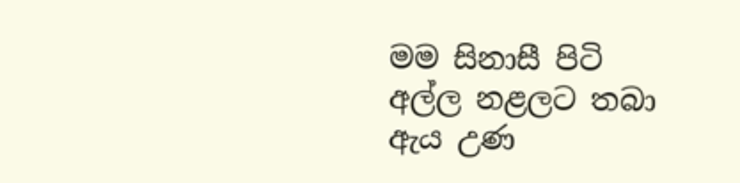මම සිනාසී පිටි අල්ල නළලට තබා ඇය උණ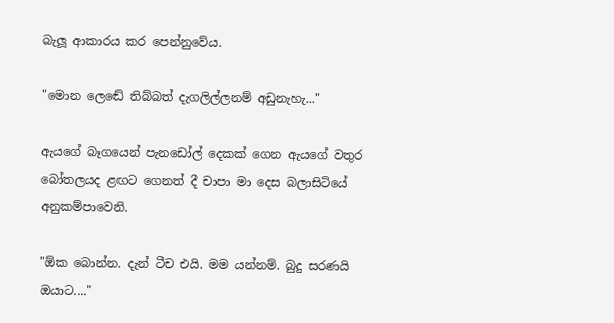බැලූ ආකාරය කර පෙන්නුවේය.

"මොන ලෙඬේ තිබ්බත් දැගලිල්ලනම් අඩුනැහැ..."

ඇයගේ බෑගයෙන් පැනඩෝල් දෙකක් ගෙන ඇයගේ වතුර බෝතලයද ළඟට ගෙනත් දී චාපා මා දෙස බලාසිටියේ අනුකම්පාවෙනි.

"ඕක බොන්න. දැන් ටීච එයි. මම යන්නම්. බුදු සරණයි ඔයාට...."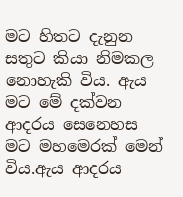මට හිතට දැනුන සතුට කියා නිමකල නොහැකි විය. ඇය මට මේ දක්වන ආදරය සෙනෙහස මට මහමෙරක් මෙන් විය.ඇය ආදරය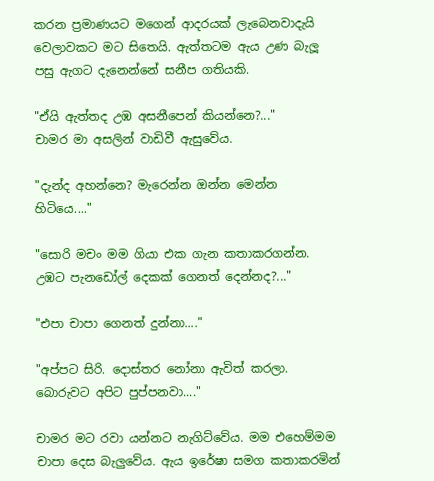කරන ප්‍රමාණයට මගෙන් ආදරයක් ලැබෙනවාදැයි වෙලාවකට මට සිතෙයි. ඇත්තටම ඇය උණ බැලූ පසු ඇගට දැනෙන්නේ සනීප ගතියකි.

"ඒයි ඇත්තද උඹ අසනීපෙන් කියන්නෙ?..."
චාමර මා අසලින් වාඩිවී ඇසුවේය.

"දැන්ද අහන්නෙ? මැරෙන්න ඔන්න මෙන්න හිටියෙ...."

"සොරි මචං මම ගියා එක ගැන කතාකරගන්න. උඹට පැනඩෝල් දෙකක් ගෙනත් දෙන්නද?..."

"එපා චාපා ගෙනත් දුන්නා...."

"අප්පට සිරි. දොස්තර නෝනා ඇවිත් කරලා. බොරුවට අපිට පුප්පනවා...."

චාමර මට රවා යන්නට නැගිට්වේය. මම එහෙම්මම චාපා දෙස බැලුවේය. ඇය ඉරේෂා සමග කතාකරමින්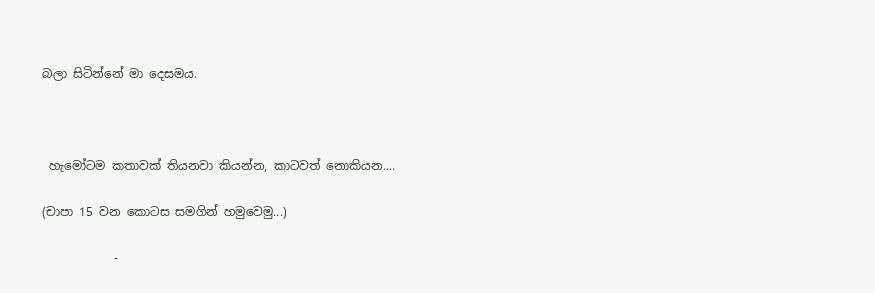බලා සිටින්නේ මා දෙසමය.



 හැමෝටම කතාවක් තියනවා කියන්න, කාටවත් නොකියන....

(චාපා 15 වන කොටස සමගින් හමුවෙමු...)

            -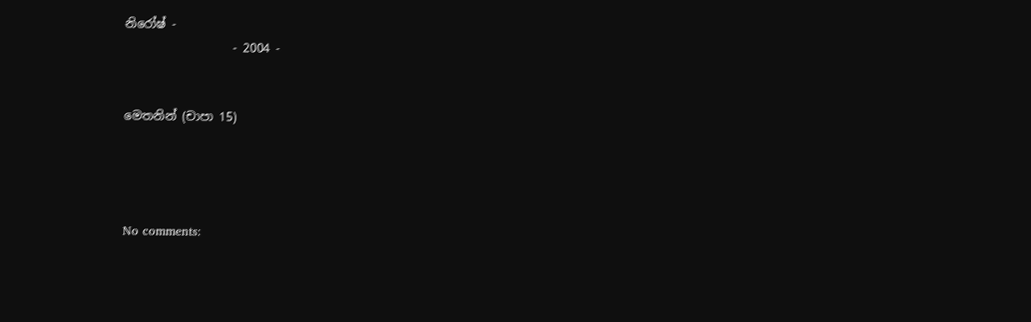නිරෝෂ් -
                  - 2004 -


මෙතනින් (චාපා 15)




No comments: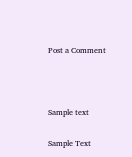Post a Comment



Sample text

Sample Text